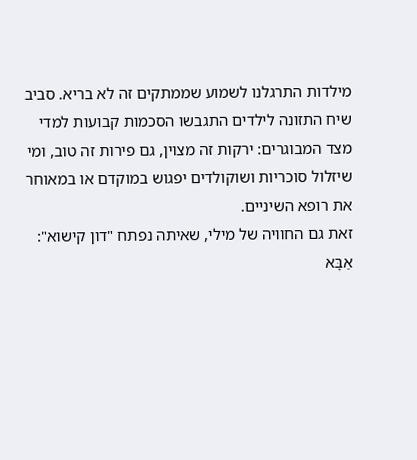מילדות התרגלנו לשמוע שממתקים זה לא בריא. סביב שיח התזונה לילדים התגבשו הסכמות קבועות למדי מצד המבוגרים: ירקות זה מצוין, גם פירות זה טוב, ומי שיזלול סוכריות ושוקולדים יפגוש במוקדם או במאוחר את רופא השיניים.
זאת גם החוויה של מילי, שאיתה נפתח "דון קישוא":
אַבָּא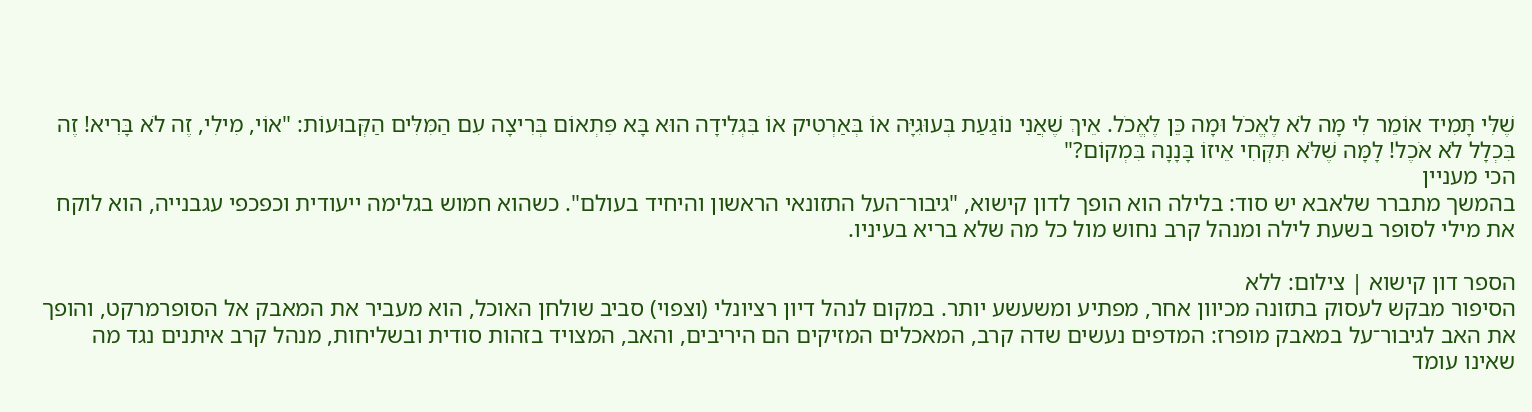שֶׁלִּי תָּמִיד אוֹמֵר לִי מָה לֹא לֶאֱכֹל וּמָה כֵּן לֶאֱכֹל. אֵיךְ שֶׁאֲנִי נוֹגַעַת בְּעוּגִיָּה אוֹ בְּאַרְטִיק אוֹ בִּגְלִידָה הוּא בָּא פִּתְאוֹם בְּרִיצָה עִם הַמִּלִּים הַקְּבוּעוֹת: "אוֹי, מִילִי, זֶה לֹא בָּרִיא! זֶה בִּכְלָל לֹא אֹכֶל! לָמָּה שֶׁלֹּא תִּקְּחִי אֵיזוֹ בָּנָנָה בִּמְקוֹם?"
הכי מעניין
בהמשך מתברר שלאבא יש סוד: בלילה הוא הופך לדון קישוא, "גיבור־העל התזונאי הראשון והיחיד בעולם". כשהוא חמוש בגלימה ייעודית וכפכפי עגבנייה, הוא לוקח את מילי לסופר בשעת לילה ומנהל קרב נחוש מול כל מה שלא בריא בעיניו.

הספר דון קישוא | צילום: ללא
הסיפור מבקש לעסוק בתזונה מכיוון אחר, מפתיע ומשעשע יותר. במקום לנהל דיון רציונלי (וצפוי) סביב שולחן האוכל, הוא מעביר את המאבק אל הסופרמרקט, והופך את האב לגיבור־על במאבק מופרז: המדפים נעשים שדה קרב, המאכלים המזיקים הם היריבים, והאב, המצויד בזהות סודית ובשליחות, מנהל קרב איתנים נגד מה שאינו עומד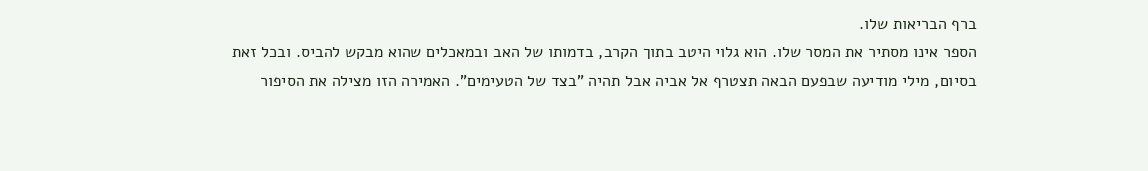ברף הבריאות שלו.
הספר אינו מסתיר את המסר שלו. הוא גלוי היטב בתוך הקרב, בדמותו של האב ובמאכלים שהוא מבקש להביס. ובכל זאת בסיום, מילי מודיעה שבפעם הבאה תצטרף אל אביה אבל תהיה "בצד של הטעימים". האמירה הזו מצילה את הסיפור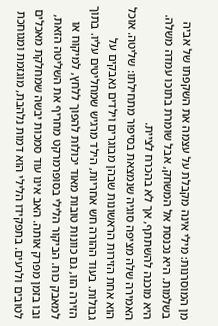מן המוסרנות: מילי אינה מקבלת על עצמה את השקפתו של אביה בשלמות. היא נכנסת אל המשחק, אבל שומרת בתוכו עמדה משלה. היא מוכנה להשתתף, אך לא בהכרח לציית.
האמירה שלה מציפה סוגיה שנמצאת בסיפור מתחילתו: שליטה. אוכל הוא אחת הזירות הראשונות שבהן מבוגרים וילדים נאבקים על גבולות. בעוד ההורה חש אחריות, הילד מרגיש שמחליטים עליו. בתוך הזירה הזו, גם כוונות טובות מאוד יכולות להפוך ללחץ, למיקוח או למאבק כוח. הביקור הלילי בסופרמרקט מחריף את השליטה הזאת, ובו בזמן מפרק אותה. האב אינו עוד סמכות יבשה שמחלקת מאכלים לטובים ולרעים. בתפקידו הלילי הוא דמות נלהבת, מוגזמת ומגוחכת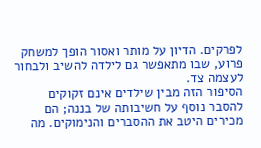לפרקים. הדיון על מותר ואסור הופך למשחק פרוע, שבו מתאפשר גם לילדה להשיב ולבחור לעצמה צד.
הסיפור הזה מבין שילדים אינם זקוקים להסבר נוסף על חשיבותה של בננה; הם מכירים היטב את ההסברים והנימוקים. מה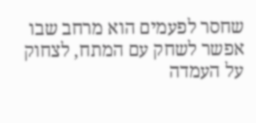שחסר לפעמים הוא מרחב שבו אפשר לשחק עם המתח, לצחוק על העמדה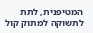המטיפנית, לתת לתשוקה למתוק קול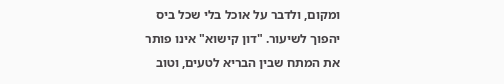ומקום, ולדבר על אוכל בלי שכל ביס יהפוך לשיעור. "דון קישוא" אינו פותר את המתח שבין הבריא לטעים, וטוב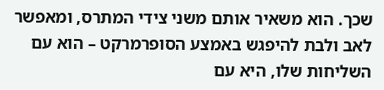שכך. הוא משאיר אותם משני צידי המתרס, ומאפשר לאב ולבת להיפגש באמצע הסופרמרקט – הוא עם השליחות שלו, היא עם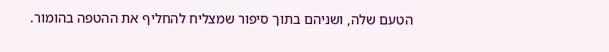הטעם שלה, ושניהם בתוך סיפור שמצליח להחליף את ההטפה בהומור.